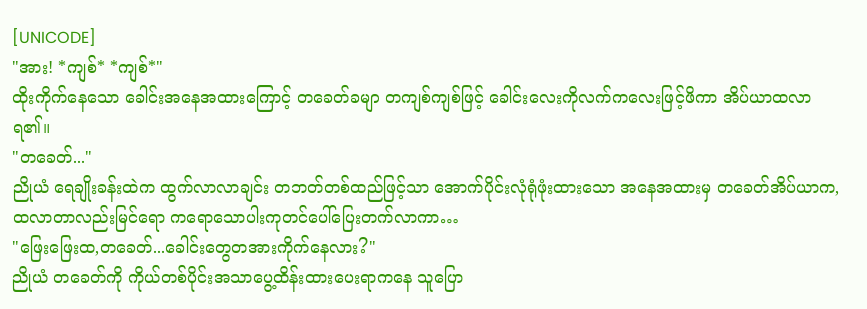[UNICODE]
"အား! *ကျစ်* *ကျစ်*"
ထိုးကိုက်နေသော ခေါင်းအနေအထားကြောင့် တခေတ်ခမျာ တကျစ်ကျစ်ဖြင့် ခေါင်းလေးကိုလက်ကလေးဖြင့်ဖိကာ အိပ်ယာထလာရ၏။
"တခေတ်..."
ညိုယံ ရေချိုးခန်းထဲက ထွက်လာလာချင်း တဘတ်တစ်ထည်ဖြင့်သာ အောက်ပိုင်းလုံရုံဖုံးထားသော အနေအထားမှ တခေတ်အိပ်ယာက,ထလာတာလည်းမြင်ရော ကရောသောပါးကုတင်ပေါ်ပြေးတက်လာကာ…
"ဖြေးဖြေးထ,တခေတ်...ခေါင်းတွေတအားကိုက်နေလား?"
ညိုယံ တခေတ်ကို ကိုယ်တစ်ပိုင်းအသာပွေ့ထိန်းထားပေးရာကနေ သူပြော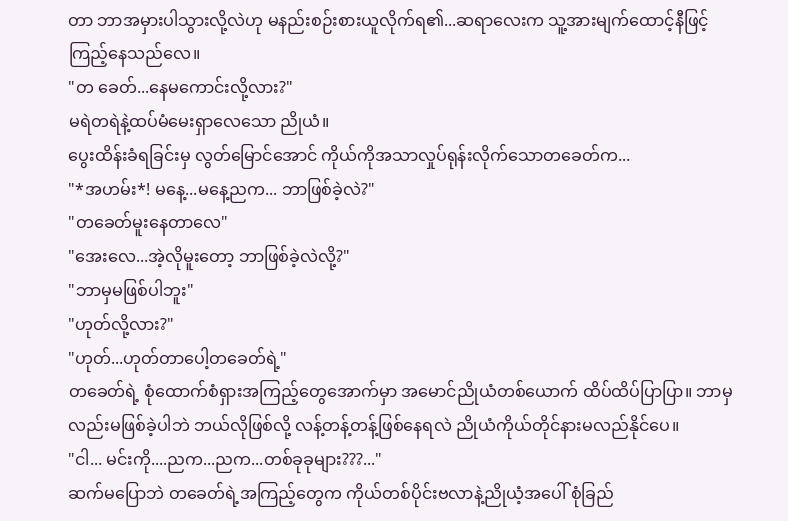တာ ဘာအမှားပါသွားလို့လဲဟု မနည်းစဉ်းစားယူလိုက်ရ၏...ဆရာလေးက သူ့အားမျက်ထောင့်နီဖြင့် ကြည့်နေသည်လေ။
"တ ခေတ်...နေမကောင်းလို့လား?"
မရဲတရဲနဲ့ထပ်မံမေးရှာလေသော ညိုယံ။
ပွေးထိန်းခံရခြင်းမှ လွတ်မြောင်အောင် ကိုယ်ကိုအသာလှုပ်ရုန်းလိုက်သောတခေတ်က...
"*အဟမ်း*! မနေ့...မနေ့ညက... ဘာဖြစ်ခဲ့လဲ?"
"တခေတ်မူးနေတာလေ"
"အေးလေ...အဲ့လိုမူးတော့ ဘာဖြစ်ခဲ့လဲလို့?"
"ဘာမှမဖြစ်ပါဘူး"
"ဟုတ်လို့လား?"
"ဟုတ်...ဟုတ်တာပေါ့တခေတ်ရဲ့"
တခေတ်ရဲ့ စုံထောက်စံရှားအကြည့်တွေအောက်မှာ အမောင်ညိုယံတစ်ယောက် ထိပ်ထိပ်ပြာပြာ။ ဘာမှလည်းမဖြစ်ခဲ့ပါဘဲ ဘယ်လိုဖြစ်လို့ လန့်တန့်တန့်ဖြစ်နေရလဲ ညိုယံကိုယ်တိုင်နားမလည်နိုင်ပေ။
"ငါ... မင်းကို....ညက...ညက...တစ်ခုခုများ???..."
ဆက်မပြောဘဲ တခေတ်ရဲ့အကြည့်တွေက ကိုယ်တစ်ပိုင်းဗလာနဲ့ညိုယံ့အပေါ် စုံခြည်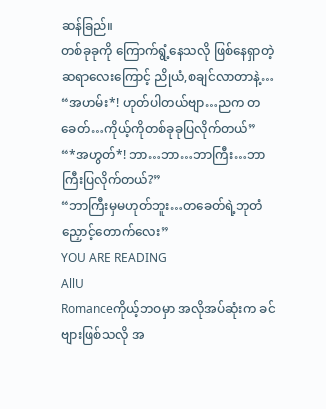ဆန်ခြည်။
တစ်ခုခုကို ကြောက်ရွံ့နေသလို ဖြစ်နေရှာတဲ့ဆရာလေးကြောင့် ညိုယံ,စချင်လာတာနဲ့…
“အဟမ်း*! ဟုတ်ပါတယ်ဗျာ…ညက တခေတ်…ကိုယ့်ကိုတစ်ခုခုပြလိုက်တယ်”
“*အဟွတ်*! ဘာ…ဘာ…ဘာကြီး…ဘာကြီးပြလိုက်တယ်?”
“ဘာကြီးမှမဟုတ်ဘူး…တခေတ်ရဲ့ဘုတံညှောင့်တောက်လေး”
YOU ARE READING
AllU
Romanceကိုယ့်ဘဝမှာ အလိုအပ်ဆုံးက ခင်ဗျားဖြစ်သလို အ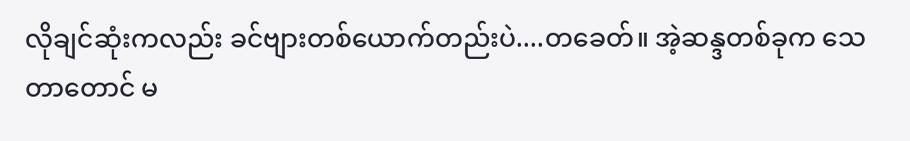လိုချင်ဆုံးကလည်း ခင်ဗျားတစ်ယောက်တည်းပဲ....တခေတ်။ အဲ့ဆန္ဒတစ်ခုက သေတာတောင် မ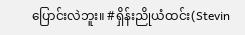ပြောင်းလဲဘူး။ #ရှိန်းညိုယံထင်း(Stevin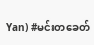Yan) #မင်းတခေတ်